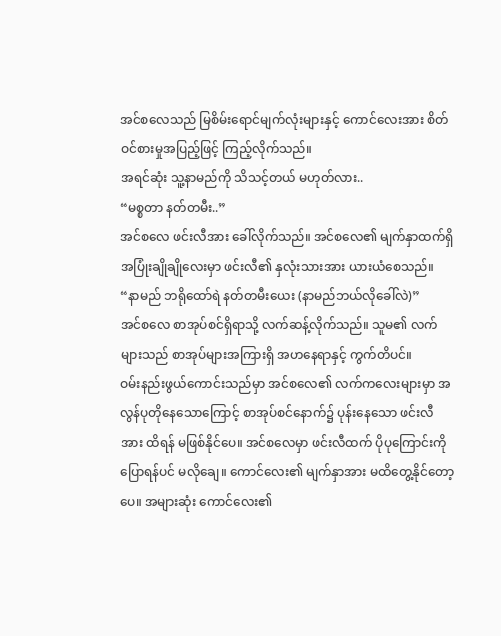အင်စလေသည် မြစိမ်းရောင်မျက်လုံးများနှင့် ကောင်လေးအား စိတ်ဝင်စားမှုအပြည့်ဖြင့် ကြည့်လိုက်သည်။
အရင်ဆုံး သူ့နာမည်ကို သိသင့်တယ် မဟုတ်လား..
“မစ္စတာ နတ်တမီး..”
အင်စလေ ဖင်းလီအား ခေါ်လိုက်သည်။ အင်စလေ၏ မျက်နှာထက်ရှိ အပြုံးချိုချိုလေးမှာ ဖင်းလီ၏ နှလုံးသားအား ယားယံစေသည်။
“နာမည် ဘရိုထော်ရဲ နတ်တမီးယေး (နာမည်ဘယ်လိုခေါ်လဲ)”
အင်စလေ စာအုပ်စင်ရှိရာသို့ လက်ဆန့်လိုက်သည်။ သူမ၏ လက်များသည် စာအုပ်များအကြားရှိ အဟနေရာနှင့် ကွက်တိပင်။
ဝမ်းနည်းဖွယ်ကောင်းသည်မှာ အင်စလေ၏ လက်ကလေးများမှာ အလွန်ပုတိုနေသောကြောင့် စာအုပ်စင်နောက်၌ ပုန်းနေသော ဖင်းလီအား ထိရန် မဖြစ်နိုင်ပေ။ အင်စလေမှာ ဖင်းလီထက် ပိုပုကြောင်းကို ပြောရန်ပင် မလိုချေ။ ကောင်လေး၏ မျက်နှာအား မထိတွေ့နိုင်တော့ပေ။ အများဆုံး ကောင်လေး၏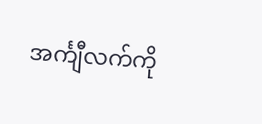အင်္ကျီလက်ကို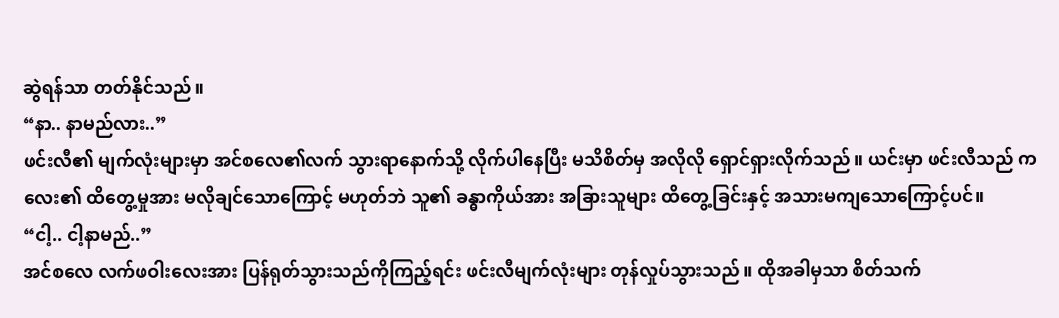ဆွဲရန်သာ တတ်နိုင်သည်။
“နာ.. နာမည်လား..”
ဖင်းလီ၏ မျက်လုံးများမှာ အင်စလေ၏လက် သွားရာနောက်သို့ လိုက်ပါနေပြီး မသိစိတ်မှ အလိုလို ရှောင်ရှားလိုက်သည်။ ယင်းမှာ ဖင်းလီသည် ကလေး၏ ထိတွေ့မှုအား မလိုချင်သောကြောင့် မဟုတ်ဘဲ သူ၏ ခန္ဓာကိုယ်အား အခြားသူများ ထိတွေ့ခြင်းနှင့် အသားမကျသောကြောင့်ပင်။
“ငါ့.. ငါ့နာမည်..”
အင်စလေ လက်ဖဝါးလေးအား ပြန်ရုတ်သွားသည်ကိုကြည့်ရင်း ဖင်းလီမျက်လုံးများ တုန်လှုပ်သွားသည်။ ထိုအခါမှသာ စိတ်သက်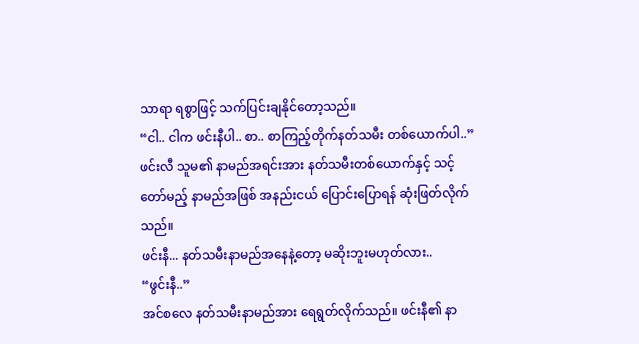သာရာ ရစွာဖြင့် သက်ပြင်းချနိုင်တော့သည်။
“ငါ.. ငါက ဖင်းနီပါ.. စာ.. စာကြည့်တိုက်နတ်သမီး တစ်ယောက်ပါ..”
ဖင်းလီ သူမ၏ နာမည်အရင်းအား နတ်သမီးတစ်ယောက်နှင့် သင့်တော်မည့် နာမည်အဖြစ် အနည်းငယ် ပြောင်းပြောရန် ဆုံးဖြတ်လိုက်သည်။
ဖင်းနီ... နတ်သမီးနာမည်အနေနဲ့တော့ မဆိုးဘူးမဟုတ်လား..
“ဖွင်းနီ..”
အင်စလေ နတ်သမီးနာမည်အား ရေရွတ်လိုက်သည်။ ဖင်းနီ၏ နာ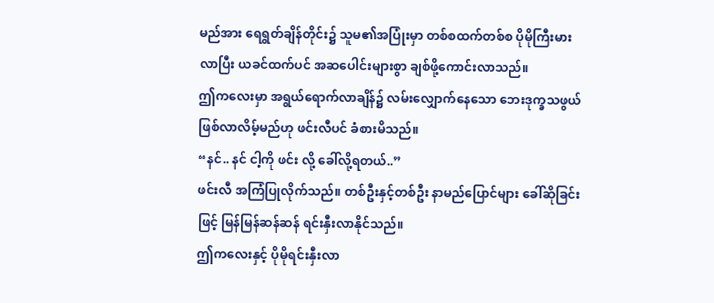မည်အား ရေရွတ်ချိန်တိုင်း၌ သူမ၏အပြုံးမှာ တစ်စထက်တစ်စ ပိုမိုကြီးမားလာပြီး ယခင်ထက်ပင် အဆပေါင်းများစွာ ချစ်ဖို့ကောင်းလာသည်။
ဤကလေးမှာ အရွယ်ရောက်လာချိန်၌ လမ်းလျှောက်နေသော ဘေးဒုက္ခသဖွယ် ဖြစ်လာလိမ့်မည်ဟု ဖင်းလီပင် ခံစားမိသည်။
“နင်.. နင် ငါ့ကို ဖင်း လို့ ခေါ်လို့ရတယ်..”
ဖင်းလီ အကြံပြုလိုက်သည်။ တစ်ဦးနှင့်တစ်ဦး နာမည်ပြောင်များ ခေါ်ဆိုခြင်းဖြင့် မြန်မြန်ဆန်ဆန် ရင်းနှီးလာနိုင်သည်။
ဤကလေးနှင့် ပိုမိုရင်းနှီးလာ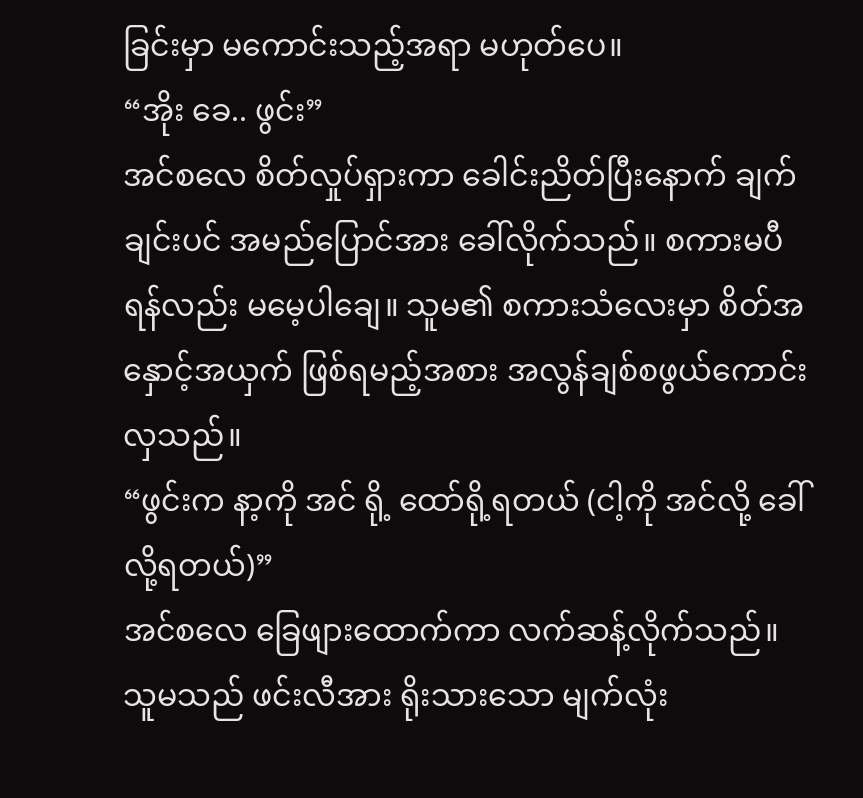ခြင်းမှာ မကောင်းသည့်အရာ မဟုတ်ပေ။
“အိုး ခေ.. ဖွင်း”
အင်စလေ စိတ်လှုပ်ရှားကာ ခေါင်းညိတ်ပြီးနောက် ချက်ချင်းပင် အမည်ပြောင်အား ခေါ်လိုက်သည်။ စကားမပီရန်လည်း မမေ့ပါချေ။ သူမ၏ စကားသံလေးမှာ စိတ်အနှောင့်အယှက် ဖြစ်ရမည့်အစား အလွန်ချစ်စဖွယ်ကောင်းလှသည်။
“ဖွင်းက နာ့ကို အင် ရို့ ထော်ရို့ရတယ် (ငါ့ကို အင်လို့ ခေါ်လို့ရတယ်)”
အင်စလေ ခြေဖျားထောက်ကာ လက်ဆန့်လိုက်သည်။ သူမသည် ဖင်းလီအား ရိုးသားသော မျက်လုံး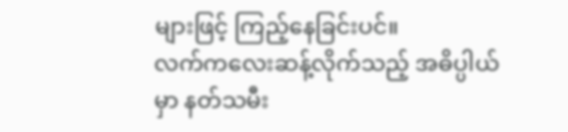များဖြင့် ကြည့်နေခြင်းပင်။
လက်ကလေးဆန့်လိုက်သည့် အဓိပ္ပါယ်မှာ နတ်သမီး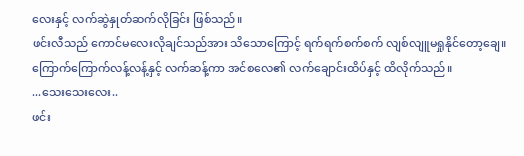လေးနှင့် လက်ဆွဲနှုတ်ဆက်လိုခြင်း ဖြစ်သည်။
ဖင်းလီသည် ကောင်မလေးလိုချင်သည်အား သိသောကြောင့် ရက်ရက်စက်စက် လျစ်လျူမရှုနိုင်တော့ချေ။ ကြောက်ကြောက်လန့်လန့်နှင့် လက်ဆန့်ကာ အင်စလေ၏ လက်ချောင်းထိပ်နှင့် ထိလိုက်သည်။
...သေးသေးလေး..
ဖင်း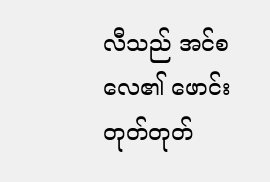လီသည် အင်စလေ၏ ဖောင်းတုတ်တုတ်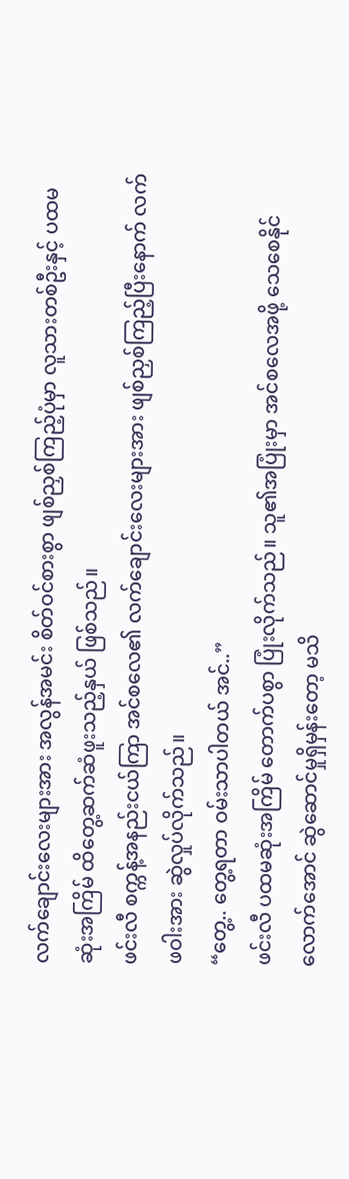လက်ချောင်းလေးများအား အလွန်အမင်း စိတ်ဝင်စားစွာ ဖျစ်ညှစ်ကြည့်ပုံမှာ လူသားတစ်ဦးနှင့် ပထမဆုံးအကြိမ် ထိတွေ့ဆက်ဆံဖူးသည့်နှယ် ဖြစ်သည်။
ဖင်းလီ စက္ကန့်အနည်းငယ်ကြာ အင်စလေ၏ လက်ချောင်းလေးများအား ဖျစ်ညှစ်ကြည့်ပြီးနောက် လက်ဖဝါးအား ဆွဲလှုပ်လိုက်သည်။
“တွေ့.. တွေ့ရတာ ဝမ်းသာပါတယ် အင်..”
ဖင်းလီ ပထမဆုံးအကြိမ် တောက်ပစွာ ပြုံးလိုက်သည်။ သူ၏အပြုံးမှာ အင်စလေအဖို့ သေစေနိုင်လောက်အောင် ဆွဲဆောင်မှုရှိမှန်းတော့ မသိ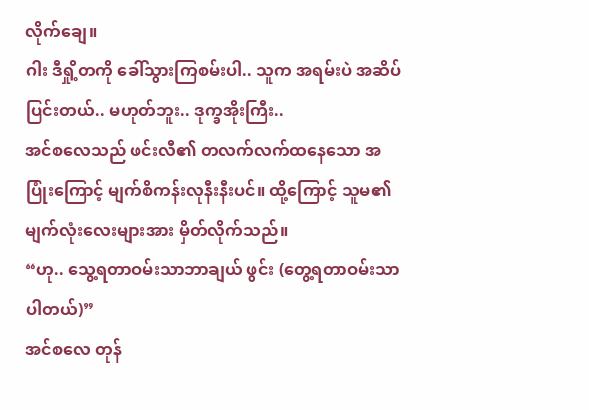လိုက်ချေ။
ဂါး ဒီရှို့တကို ခေါ်သွားကြစမ်းပါ.. သူက အရမ်းပဲ အဆိပ်ပြင်းတယ်.. မဟုတ်ဘူး.. ဒုက္ခအိုးကြီး..
အင်စလေသည် ဖင်းလီ၏ တလက်လက်ထနေသော အပြုံးကြောင့် မျက်စိကန်းလုနီးနီးပင်။ ထို့ကြောင့် သူမ၏ မျက်လုံးလေးများအား မှိတ်လိုက်သည်။
“ဟု.. သွေ့ရတာဝမ်းသာဘာချယ် ဖွင်း (တွေ့ရတာဝမ်းသာပါတယ်)”
အင်စလေ တုန်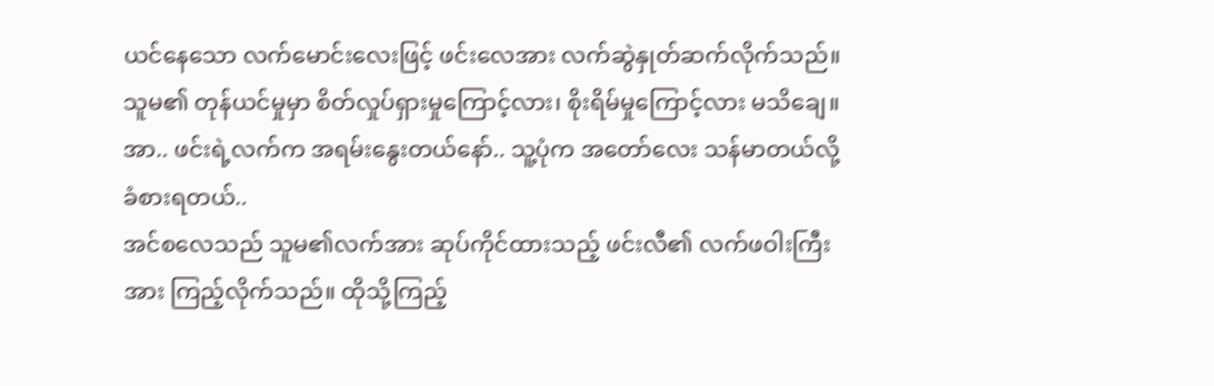ယင်နေသော လက်မောင်းလေးဖြင့် ဖင်းလေအား လက်ဆွဲနှုတ်ဆက်လိုက်သည်။ သူမ၏ တုန်ယင်မှုမှာ စိတ်လှုပ်ရှားမှုကြောင့်လား၊ စိုးရိမ်မှုကြောင့်လား မသိချေ။
အာ.. ဖင်းရဲ့လက်က အရမ်းနွေးတယ်နော်.. သူ့ပုံက အတော်လေး သန်မာတယ်လို့ ခံစားရတယ်..
အင်စလေသည် သူမ၏လက်အား ဆုပ်ကိုင်ထားသည့် ဖင်းလီ၏ လက်ဖဝါးကြီးအား ကြည့်လိုက်သည်။ ထိုသို့ကြည့်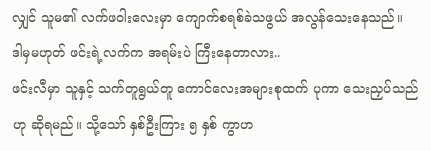လျှင် သူမ၏ လက်ဖဝါးလေးမှာ ကျောက်စရစ်ခဲသဖွယ် အလွန်သေးနေသည်။
ဒါမှမဟုတ် ဖင်းရဲ့လက်က အရမ်းပဲ ကြီးနေတာလား..
ဖင်းလီမှာ သူနှင့် သက်တူရွယ်တူ ကောင်လေးအများစုထက် ပုကာ သေးညှပ်သည်ဟု ဆိုရမည်။ သို့သော် နှစ်ဦးကြား ၅ နှစ် ကွာဟ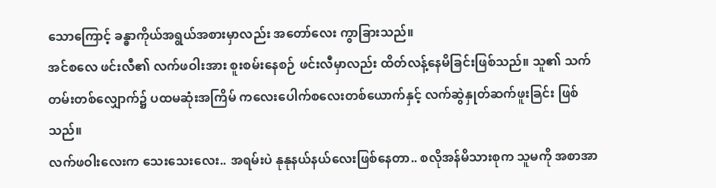သောကြောင့် ခန္ဓာကိုယ်အရွယ်အစားမှာလည်း အတော်လေး ကွာခြားသည်။
အင်စလေ ဖင်းလီ၏ လက်ဖဝါးအား စူးစမ်းနေစဉ် ဖင်းလီမှာလည်း ထိတ်လန့်နေမိခြင်းဖြစ်သည်။ သူ၏ သက်တမ်းတစ်လျှောက်၌ ပထမဆုံးအကြိမ် ကလေးပေါက်စလေးတစ်ယောက်နှင့် လက်ဆွဲနှုတ်ဆက်ဖူးခြင်း ဖြစ်သည်။
လက်ဖဝါးလေးက သေးသေးလေး.. အရမ်းပဲ နုနုနယ်နယ်လေးဖြစ်နေတာ.. စလိုအန်မိသားစုက သူမကို အစာအာ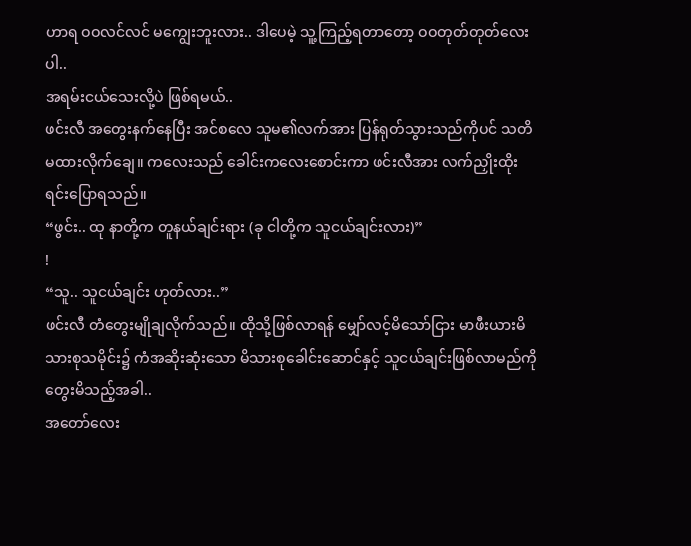ဟာရ ဝဝလင်လင် မကျွေးဘူးလား.. ဒါပေမဲ့ သူ့ကြည့်ရတာတော့ ဝဝတုတ်တုတ်လေးပါ..
အရမ်းငယ်သေးလို့ပဲ ဖြစ်ရမယ်..
ဖင်းလီ အတွေးနက်နေပြီး အင်စလေ သူမ၏လက်အား ပြန်ရုတ်သွားသည်ကိုပင် သတိမထားလိုက်ချေ။ ကလေးသည် ခေါင်းကလေးစောင်းကာ ဖင်းလီအား လက်ညှိုးထိုးရင်းပြောရသည်။
“ဖွင်း.. ထု နာတို့က တူနယ်ချင်းရား (ခု ငါတို့က သူငယ်ချင်းလား)”
!
“သူ.. သူငယ်ချင်း ဟုတ်လား..”
ဖင်းလီ တံတွေးမျိုချလိုက်သည်။ ထိုသို့ဖြစ်လာရန် မျှော်လင့်မိသော်ငြား မာဖီးယားမိသားစုသမိုင်း၌ ကံအဆိုးဆုံးသော မိသားစုခေါင်းဆောင်နှင့် သူငယ်ချင်းဖြစ်လာမည်ကို တွေးမိသည့်အခါ..
အတော်လေး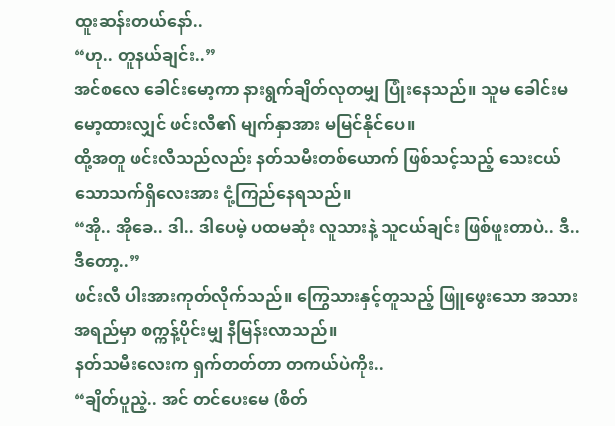ထူးဆန်းတယ်နော်..
“ဟု.. တူနယ်ချင်း..”
အင်စလေ ခေါင်းမော့ကာ နားရွက်ချိတ်လုတမျှ ပြုံးနေသည်။ သူမ ခေါင်းမမော့ထားလျှင် ဖင်းလီ၏ မျက်နှာအား မမြင်နိုင်ပေ။
ထို့အတူ ဖင်းလီသည်လည်း နတ်သမီးတစ်ယောက် ဖြစ်သင့်သည့် သေးငယ်သောသက်ရှိလေးအား ငုံ့ကြည်နေရသည်။
“အို.. အိုခေ.. ဒါ.. ဒါပေမဲ့ ပထမဆုံး လူသားနဲ့ သူငယ်ချင်း ဖြစ်ဖူးတာပဲ.. ဒီ.. ဒီတော့..”
ဖင်းလီ ပါးအားကုတ်လိုက်သည်။ ကြွေသားနှင့်တူသည့် ဖြူဖွေးသော အသားအရည်မှာ စက္ကန့်ပိုင်းမျှ နီမြန်းလာသည်။
နတ်သမီးလေးက ရှက်တတ်တာ တကယ်ပဲကိုး..
“ချိတ်ပူညဲ့.. အင် တင်ပေးမေ (စိတ်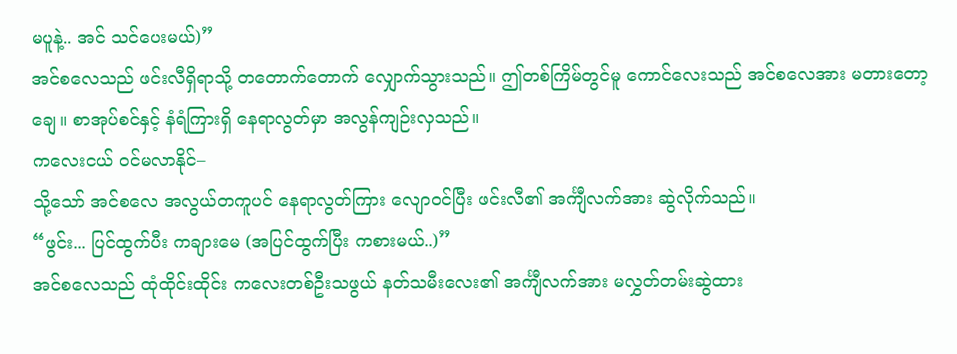မပူနဲ့.. အင် သင်ပေးမယ်)”
အင်စလေသည် ဖင်းလီရှိရာသို့ တတောက်တောက် လျှောက်သွားသည်။ ဤတစ်ကြိမ်တွင်မူ ကောင်လေးသည် အင်စလေအား မတားတော့ချေ။ စာအုပ်စင်နှင့် နံရံကြားရှိ နေရာလွတ်မှာ အလွန်ကျဉ်းလှသည်။
ကလေးငယ် ဝင်မလာနိုင်–
သို့သော် အင်စလေ အလွယ်တကူပင် နေရာလွတ်ကြား လျောဝင်ပြီး ဖင်းလီ၏ အင်္ကျီလက်အား ဆွဲလိုက်သည်။
“ဖွင်း... ပြင်ထွက်ပီး ကချားမေ (အပြင်ထွက်ပြီး ကစားမယ်..)”
အင်စလေသည် ထုံထိုင်းထိုင်း ကလေးတစ်ဦးသဖွယ် နတ်သမီးလေး၏ အင်္ကျီလက်အား မလွှတ်တမ်းဆွဲထား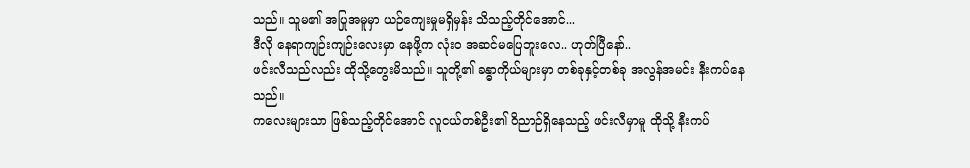သည်။ သူမ၏ အပြုအမူမှာ ယဉ်ကျေးမှုမရှိမှန်း သိသည့်တိုင်အောင်...
ဒီလို နေရာကျဉ်းကျဉ်းလေးမှာ နေဖို့က လုံးဝ အဆင်မပြေဘူးလေ.. ဟုတ်ပြီနော်..
ဖင်းလီသည်လည်း ထိုသို့တွေးမိသည်။ သူတို့၏ ခန္ဓာကိုယ်များမှာ တစ်ခုနှင့်တစ်ခု အလွန်အမင်း နီးကပ်နေသည်။
ကလေးများသာ ဖြစ်သည့်တိုင်အောင် လူငယ်တစ်ဦး၏ ဝိညာဉ်ရှိနေသည့် ဖင်းလီမှာမူ ထိုသို့ နီးကပ်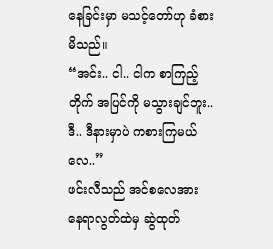နေခြင်းမှာ မသင့်တော်ဟု ခံစားမိသည်။
“အင်း.. ငါ.. ငါက စာကြည့်တိုက် အပြင်ကို မသွားချင်ဘူး.. ဒီ.. ဒီနားမှာပဲ ကစားကြမယ်လေ..”
ဖင်းလီသည် အင်စလေအား နေရာလွတ်ထဲမှ ဆွဲထုတ်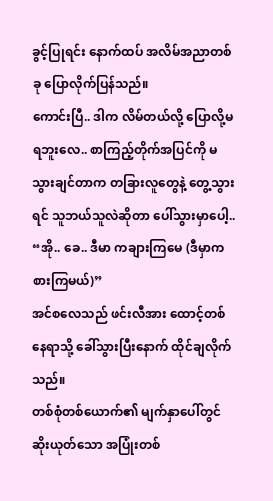ခွင့်ပြုရင်း နောက်ထပ် အလိမ်အညာတစ်ခု ပြောလိုက်ပြန်သည်။
ကောင်းပြီ.. ဒါက လိမ်တယ်လို့ ပြောလို့မရဘူးလေ.. စာကြည့်တိုက်အပြင်ကို မသွားချင်တာက တခြားလူတွေနဲ့ တွေ့သွားရင် သူဘယ်သူလဲဆိုတာ ပေါ်သွားမှာပေါ့..
“အို.. ခေ.. ဒီမာ ကချားကြမေ (ဒီမှာကစားကြမယ်)”
အင်စလေသည် ဖင်းလီအား ထောင့်တစ်နေရာသို့ ခေါ်သွားပြီးနောက် ထိုင်ချလိုက်သည်။
တစ်စုံတစ်ယောက်၏ မျက်နှာပေါ်တွင် ဆိုးယုတ်သော အပြုံးတစ်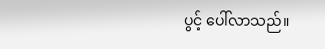ပွင့် ပေါ်လာသည်။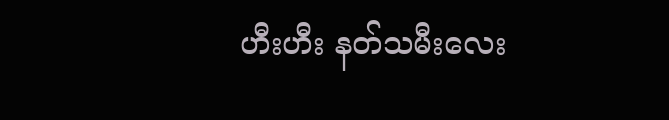ဟီးဟီး နတ်သမီးလေး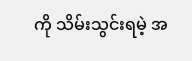ကို သိမ်းသွင်းရမဲ့ အ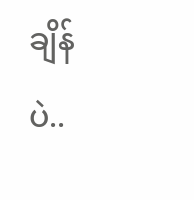ချိန်ပဲ..